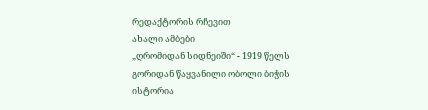რედაქტორის რჩევით
ახალი ამბები
„ღრომიდან სიდნეიში“ - 1919 წელს გორიდან წაყვანილი ობოლი ბიჭის ისტორია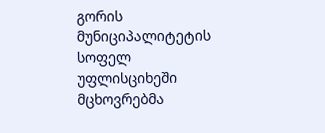გორის მუნიციპალიტეტის სოფელ
უფლისციხეში მცხოვრებმა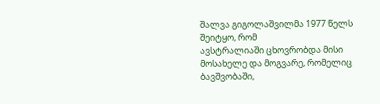შალვა გიგოლაშვილმა 1977 წელს შეიტყო, რომ
ავსტრალიაში ცხოვრობდა მისი მოსახელე და მოგვარე, რომელიც ბავშვობაში,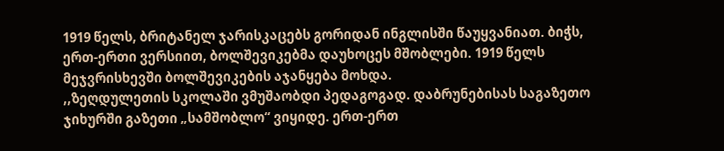1919 წელს, ბრიტანელ ჯარისკაცებს გორიდან ინგლისში წაუყვანიათ. ბიჭს,
ერთ-ერთი ვერსიით, ბოლშევიკებმა დაუხოცეს მშობლები. 1919 წელს
მეჯვრისხევში ბოლშევიკების აჯანყება მოხდა.
,,ზეღდულეთის სკოლაში ვმუშაობდი პედაგოგად. დაბრუნებისას საგაზეთო ჯიხურში გაზეთი „სამშობლო“ ვიყიდე. ერთ-ერთ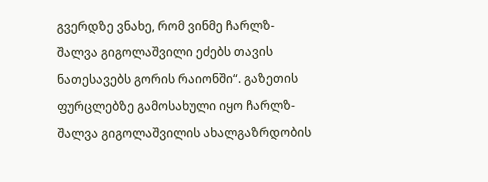გვერდზე ვნახე, რომ ვინმე ჩარლზ-შალვა გიგოლაშვილი ეძებს თავის ნათესავებს გორის რაიონში“. გაზეთის ფურცლებზე გამოსახული იყო ჩარლზ-შალვა გიგოლაშვილის ახალგაზრდობის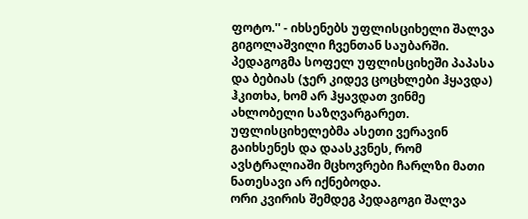ფოტო.'' - იხსენებს უფლისციხელი შალვა გიგოლაშვილი ჩვენთან საუბარში.
პედაგოგმა სოფელ უფლისციხეში პაპასა და ბებიას (ჯერ კიდევ ცოცხლები ჰყავდა) ჰკითხა, ხომ არ ჰყავდათ ვინმე ახლობელი საზღვარგარეთ. უფლისციხელებმა ასეთი ვერავინ გაიხსენეს და დაასკვნეს, რომ ავსტრალიაში მცხოვრები ჩარლზი მათი ნათესავი არ იქნებოდა.
ორი კვირის შემდეგ პედაგოგი შალვა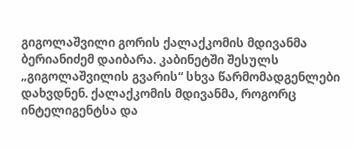გიგოლაშვილი გორის ქალაქკომის მდივანმა ბერიანიძემ დაიბარა. კაბინეტში შესულს „გიგოლაშვილის გვარის“ სხვა წარმომადგენლები დახვდნენ. ქალაქკომის მდივანმა, როგორც ინტელიგენტსა და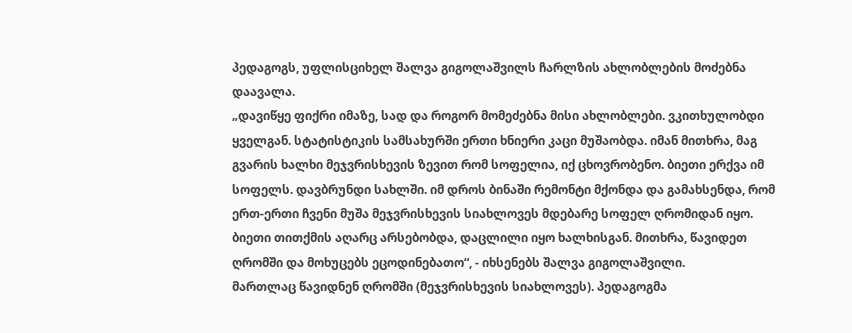პედაგოგს, უფლისციხელ შალვა გიგოლაშვილს ჩარლზის ახლობლების მოძებნა დაავალა.
„დავიწყე ფიქრი იმაზე, სად და როგორ მომეძებნა მისი ახლობლები. ვკითხულობდი ყველგან. სტატისტიკის სამსახურში ერთი ხნიერი კაცი მუშაობდა. იმან მითხრა, მაგ გვარის ხალხი მეჯვრისხევის ზევით რომ სოფელია, იქ ცხოვრობენო. ბიეთი ერქვა იმ სოფელს. დავბრუნდი სახლში. იმ დროს ბინაში რემონტი მქონდა და გამახსენდა, რომ ერთ-ერთი ჩვენი მუშა მეჯვრისხევის სიახლოვეს მდებარე სოფელ ღრომიდან იყო. ბიეთი თითქმის აღარც არსებობდა, დაცლილი იყო ხალხისგან. მითხრა, წავიდეთ ღრომში და მოხუცებს ეცოდინებათო“, - იხსენებს შალვა გიგოლაშვილი.
მართლაც წავიდნენ ღრომში (მეჯვრისხევის სიახლოვეს). პედაგოგმა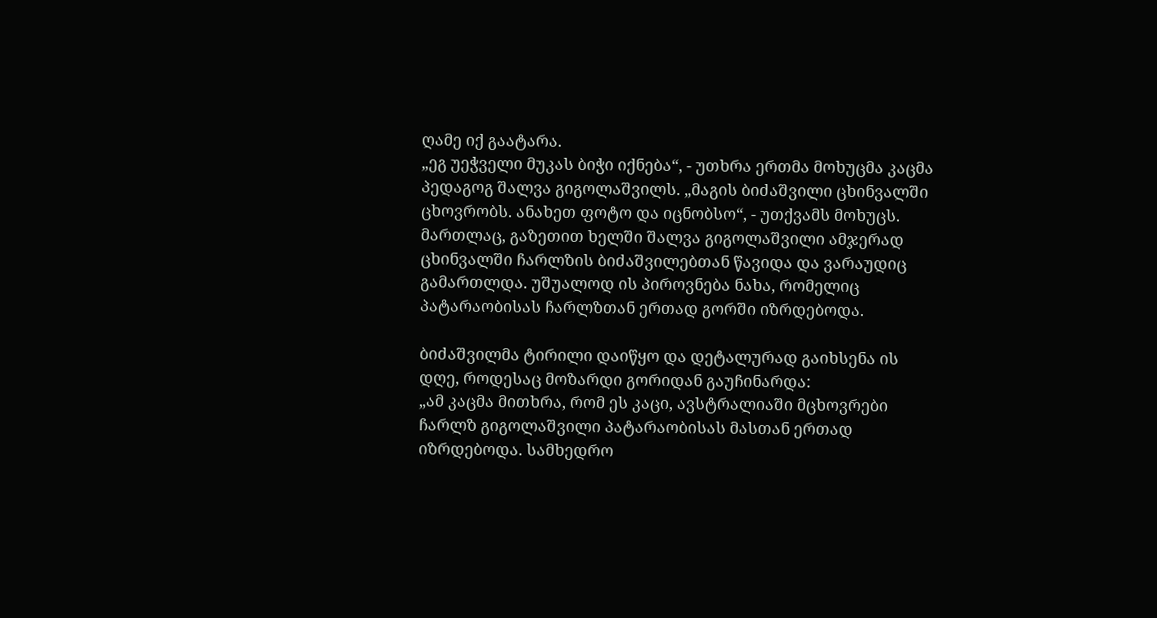ღამე იქ გაატარა.
„ეგ უეჭველი მუკას ბიჭი იქნება“, - უთხრა ერთმა მოხუცმა კაცმა პედაგოგ შალვა გიგოლაშვილს. „მაგის ბიძაშვილი ცხინვალში ცხოვრობს. ანახეთ ფოტო და იცნობსო“, - უთქვამს მოხუცს.
მართლაც, გაზეთით ხელში შალვა გიგოლაშვილი ამჯერად ცხინვალში ჩარლზის ბიძაშვილებთან წავიდა და ვარაუდიც გამართლდა. უშუალოდ ის პიროვნება ნახა, რომელიც პატარაობისას ჩარლზთან ერთად გორში იზრდებოდა.

ბიძაშვილმა ტირილი დაიწყო და დეტალურად გაიხსენა ის დღე, როდესაც მოზარდი გორიდან გაუჩინარდა:
„ამ კაცმა მითხრა, რომ ეს კაცი, ავსტრალიაში მცხოვრები ჩარლზ გიგოლაშვილი პატარაობისას მასთან ერთად იზრდებოდა. სამხედრო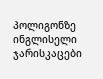პოლიგონზე ინგლისელი ჯარისკაცები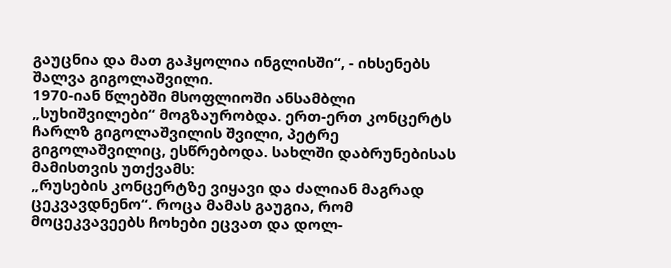გაუცნია და მათ გაჰყოლია ინგლისში“, - იხსენებს შალვა გიგოლაშვილი.
1970-იან წლებში მსოფლიოში ანსამბლი „სუხიშვილები“ მოგზაურობდა. ერთ-ერთ კონცერტს ჩარლზ გიგოლაშვილის შვილი, პეტრე გიგოლაშვილიც, ესწრებოდა. სახლში დაბრუნებისას მამისთვის უთქვამს:
„რუსების კონცერტზე ვიყავი და ძალიან მაგრად ცეკვავდნენო“. როცა მამას გაუგია, რომ მოცეკვავეებს ჩოხები ეცვათ და დოლ-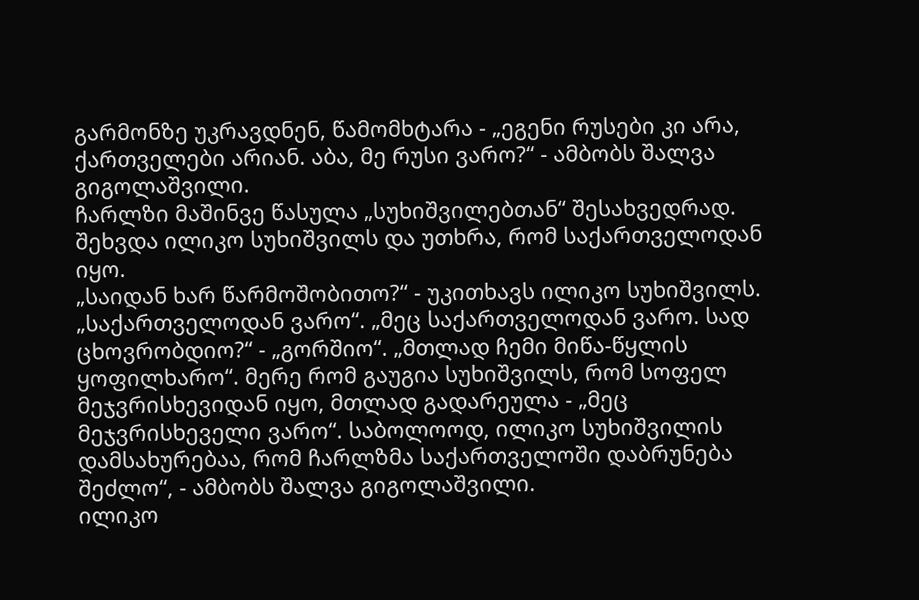გარმონზე უკრავდნენ, წამომხტარა - „ეგენი რუსები კი არა, ქართველები არიან. აბა, მე რუსი ვარო?“ - ამბობს შალვა გიგოლაშვილი.
ჩარლზი მაშინვე წასულა „სუხიშვილებთან“ შესახვედრად. შეხვდა ილიკო სუხიშვილს და უთხრა, რომ საქართველოდან იყო.
„საიდან ხარ წარმოშობითო?“ - უკითხავს ილიკო სუხიშვილს.
„საქართველოდან ვარო“. „მეც საქართველოდან ვარო. სად ცხოვრობდიო?“ - „გორშიო“. „მთლად ჩემი მიწა-წყლის ყოფილხარო“. მერე რომ გაუგია სუხიშვილს, რომ სოფელ მეჯვრისხევიდან იყო, მთლად გადარეულა - „მეც მეჯვრისხეველი ვარო“. საბოლოოდ, ილიკო სუხიშვილის დამსახურებაა, რომ ჩარლზმა საქართველოში დაბრუნება შეძლო“, - ამბობს შალვა გიგოლაშვილი.
ილიკო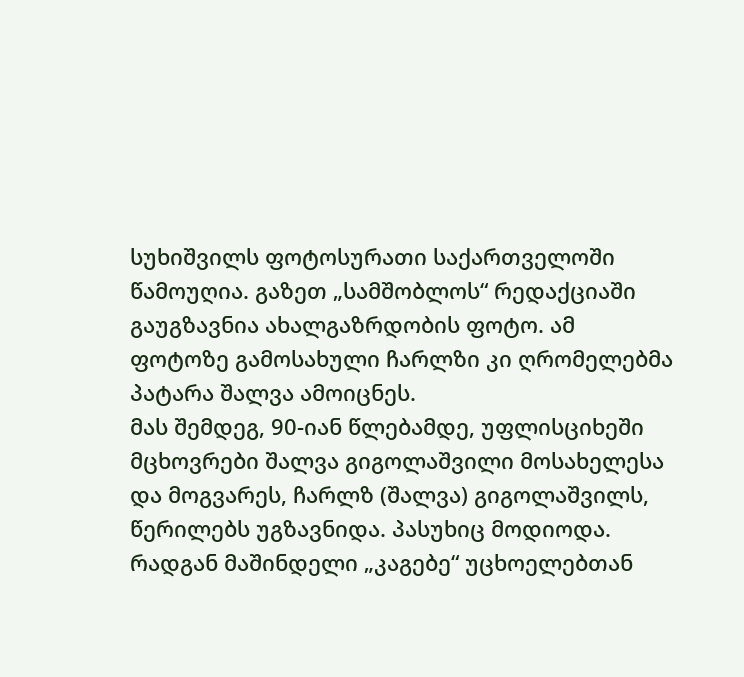სუხიშვილს ფოტოსურათი საქართველოში წამოუღია. გაზეთ „სამშობლოს“ რედაქციაში გაუგზავნია ახალგაზრდობის ფოტო. ამ ფოტოზე გამოსახული ჩარლზი კი ღრომელებმა პატარა შალვა ამოიცნეს.
მას შემდეგ, 90-იან წლებამდე, უფლისციხეში მცხოვრები შალვა გიგოლაშვილი მოსახელესა და მოგვარეს, ჩარლზ (შალვა) გიგოლაშვილს, წერილებს უგზავნიდა. პასუხიც მოდიოდა. რადგან მაშინდელი „კაგებე“ უცხოელებთან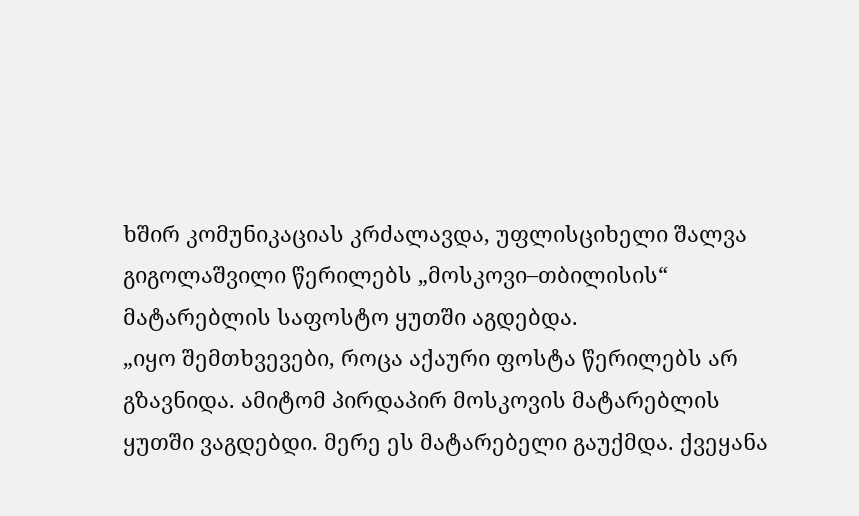ხშირ კომუნიკაციას კრძალავდა, უფლისციხელი შალვა გიგოლაშვილი წერილებს „მოსკოვი–თბილისის“ მატარებლის საფოსტო ყუთში აგდებდა.
„იყო შემთხვევები, როცა აქაური ფოსტა წერილებს არ გზავნიდა. ამიტომ პირდაპირ მოსკოვის მატარებლის ყუთში ვაგდებდი. მერე ეს მატარებელი გაუქმდა. ქვეყანა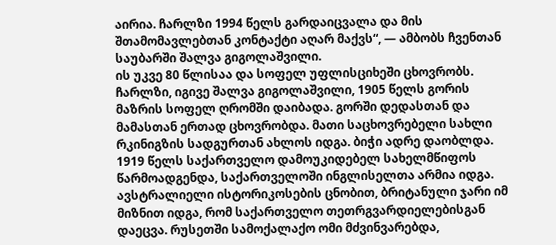აირია. ჩარლზი 1994 წელს გარდაიცვალა და მის შთამომავლებთან კონტაქტი აღარ მაქვს“, — ამბობს ჩვენთან საუბარში შალვა გიგოლაშვილი.
ის უკვე 80 წლისაა და სოფელ უფლისციხეში ცხოვრობს.
ჩარლზი, იგივე შალვა გიგოლაშვილი, 1905 წელს გორის მაზრის სოფელ ღრომში დაიბადა. გორში დედასთან და მამასთან ერთად ცხოვრობდა. მათი საცხოვრებელი სახლი რკინიგზის სადგურთან ახლოს იდგა. ბიჭი ადრე დაობლდა.
1919 წელს საქართველო დამოუკიდებელ სახელმწიფოს წარმოადგენდა, საქართველოში ინგლისელთა არმია იდგა. ავსტრალიელი ისტორიკოსების ცნობით, ბრიტანული ჯარი იმ მიზნით იდგა, რომ საქართველო თეთრგვარდიელებისგან დაეცვა. რუსეთში სამოქალაქო ომი მძვინვარებდა,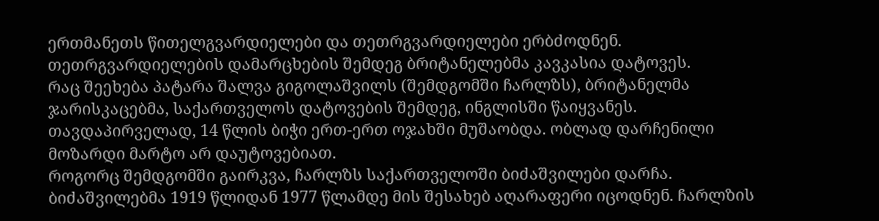ერთმანეთს წითელგვარდიელები და თეთრგვარდიელები ერბძოდნენ. თეთრგვარდიელების დამარცხების შემდეგ ბრიტანელებმა კავკასია დატოვეს.
რაც შეეხება პატარა შალვა გიგოლაშვილს (შემდგომში ჩარლზს), ბრიტანელმა ჯარისკაცებმა, საქართველოს დატოვების შემდეგ, ინგლისში წაიყვანეს. თავდაპირველად, 14 წლის ბიჭი ერთ-ერთ ოჯახში მუშაობდა. ობლად დარჩენილი მოზარდი მარტო არ დაუტოვებიათ.
როგორც შემდგომში გაირკვა, ჩარლზს საქართველოში ბიძაშვილები დარჩა.
ბიძაშვილებმა 1919 წლიდან 1977 წლამდე მის შესახებ აღარაფერი იცოდნენ. ჩარლზის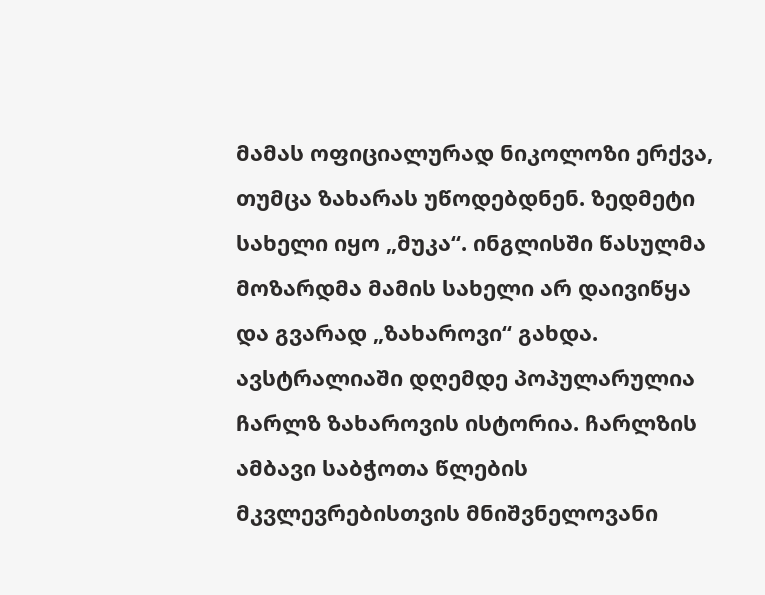მამას ოფიციალურად ნიკოლოზი ერქვა, თუმცა ზახარას უწოდებდნენ. ზედმეტი სახელი იყო „მუკა“. ინგლისში წასულმა მოზარდმა მამის სახელი არ დაივიწყა და გვარად „ზახაროვი“ გახდა. ავსტრალიაში დღემდე პოპულარულია ჩარლზ ზახაროვის ისტორია. ჩარლზის ამბავი საბჭოთა წლების მკვლევრებისთვის მნიშვნელოვანი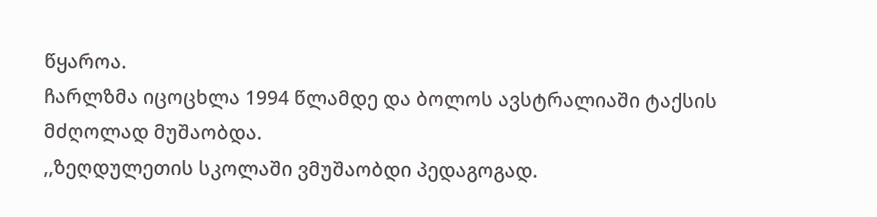წყაროა.
ჩარლზმა იცოცხლა 1994 წლამდე და ბოლოს ავსტრალიაში ტაქსის მძღოლად მუშაობდა.
,,ზეღდულეთის სკოლაში ვმუშაობდი პედაგოგად.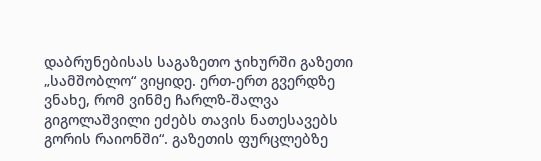დაბრუნებისას საგაზეთო ჯიხურში გაზეთი „სამშობლო“ ვიყიდე. ერთ-ერთ გვერდზე ვნახე, რომ ვინმე ჩარლზ-შალვა გიგოლაშვილი ეძებს თავის ნათესავებს გორის რაიონში“. გაზეთის ფურცლებზე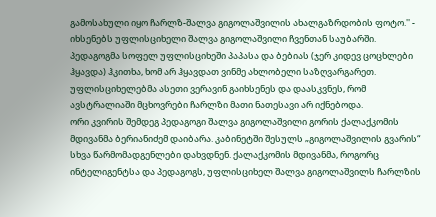გამოსახული იყო ჩარლზ-შალვა გიგოლაშვილის ახალგაზრდობის ფოტო.'' - იხსენებს უფლისციხელი შალვა გიგოლაშვილი ჩვენთან საუბარში.
პედაგოგმა სოფელ უფლისციხეში პაპასა და ბებიას (ჯერ კიდევ ცოცხლები ჰყავდა) ჰკითხა, ხომ არ ჰყავდათ ვინმე ახლობელი საზღვარგარეთ. უფლისციხელებმა ასეთი ვერავინ გაიხსენეს და დაასკვნეს, რომ ავსტრალიაში მცხოვრები ჩარლზი მათი ნათესავი არ იქნებოდა.
ორი კვირის შემდეგ პედაგოგი შალვა გიგოლაშვილი გორის ქალაქკომის მდივანმა ბერიანიძემ დაიბარა. კაბინეტში შესულს „გიგოლაშვილის გვარის“ სხვა წარმომადგენლები დახვდნენ. ქალაქკომის მდივანმა, როგორც ინტელიგენტსა და პედაგოგს, უფლისციხელ შალვა გიგოლაშვილს ჩარლზის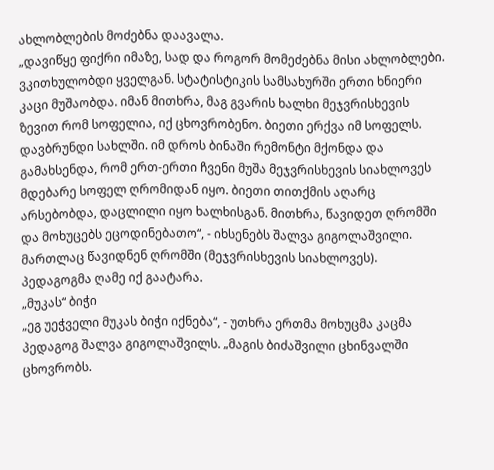ახლობლების მოძებნა დაავალა.
„დავიწყე ფიქრი იმაზე, სად და როგორ მომეძებნა მისი ახლობლები. ვკითხულობდი ყველგან. სტატისტიკის სამსახურში ერთი ხნიერი კაცი მუშაობდა. იმან მითხრა, მაგ გვარის ხალხი მეჯვრისხევის ზევით რომ სოფელია, იქ ცხოვრობენო. ბიეთი ერქვა იმ სოფელს. დავბრუნდი სახლში. იმ დროს ბინაში რემონტი მქონდა და გამახსენდა, რომ ერთ-ერთი ჩვენი მუშა მეჯვრისხევის სიახლოვეს მდებარე სოფელ ღრომიდან იყო. ბიეთი თითქმის აღარც არსებობდა, დაცლილი იყო ხალხისგან. მითხრა, წავიდეთ ღრომში და მოხუცებს ეცოდინებათო“, - იხსენებს შალვა გიგოლაშვილი.
მართლაც წავიდნენ ღრომში (მეჯვრისხევის სიახლოვეს). პედაგოგმა ღამე იქ გაატარა.
„მუკას“ ბიჭი
„ეგ უეჭველი მუკას ბიჭი იქნება“, - უთხრა ერთმა მოხუცმა კაცმა პედაგოგ შალვა გიგოლაშვილს. „მაგის ბიძაშვილი ცხინვალში ცხოვრობს.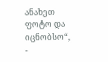ანახეთ ფოტო და იცნობსო“, -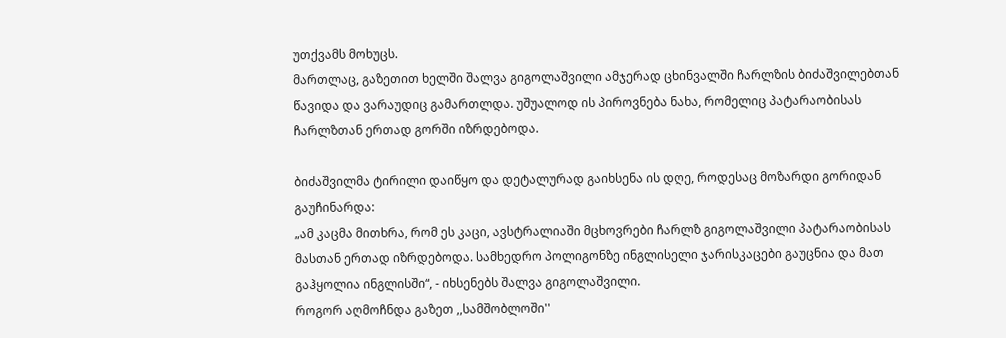უთქვამს მოხუცს.
მართლაც, გაზეთით ხელში შალვა გიგოლაშვილი ამჯერად ცხინვალში ჩარლზის ბიძაშვილებთან წავიდა და ვარაუდიც გამართლდა. უშუალოდ ის პიროვნება ნახა, რომელიც პატარაობისას ჩარლზთან ერთად გორში იზრდებოდა.

ბიძაშვილმა ტირილი დაიწყო და დეტალურად გაიხსენა ის დღე, როდესაც მოზარდი გორიდან გაუჩინარდა:
„ამ კაცმა მითხრა, რომ ეს კაცი, ავსტრალიაში მცხოვრები ჩარლზ გიგოლაშვილი პატარაობისას მასთან ერთად იზრდებოდა. სამხედრო პოლიგონზე ინგლისელი ჯარისკაცები გაუცნია და მათ გაჰყოლია ინგლისში“, - იხსენებს შალვა გიგოლაშვილი.
როგორ აღმოჩნდა გაზეთ ,,სამშობლოში''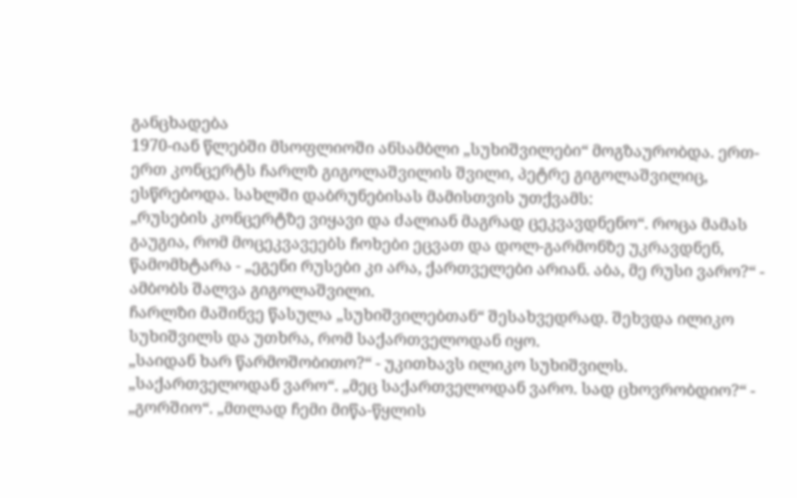განცხადება
1970-იან წლებში მსოფლიოში ანსამბლი „სუხიშვილები“ მოგზაურობდა. ერთ-ერთ კონცერტს ჩარლზ გიგოლაშვილის შვილი, პეტრე გიგოლაშვილიც, ესწრებოდა. სახლში დაბრუნებისას მამისთვის უთქვამს:
„რუსების კონცერტზე ვიყავი და ძალიან მაგრად ცეკვავდნენო“. როცა მამას გაუგია, რომ მოცეკვავეებს ჩოხები ეცვათ და დოლ-გარმონზე უკრავდნენ, წამომხტარა - „ეგენი რუსები კი არა, ქართველები არიან. აბა, მე რუსი ვარო?“ - ამბობს შალვა გიგოლაშვილი.
ჩარლზი მაშინვე წასულა „სუხიშვილებთან“ შესახვედრად. შეხვდა ილიკო სუხიშვილს და უთხრა, რომ საქართველოდან იყო.
„საიდან ხარ წარმოშობითო?“ - უკითხავს ილიკო სუხიშვილს.
„საქართველოდან ვარო“. „მეც საქართველოდან ვარო. სად ცხოვრობდიო?“ - „გორშიო“. „მთლად ჩემი მიწა-წყლის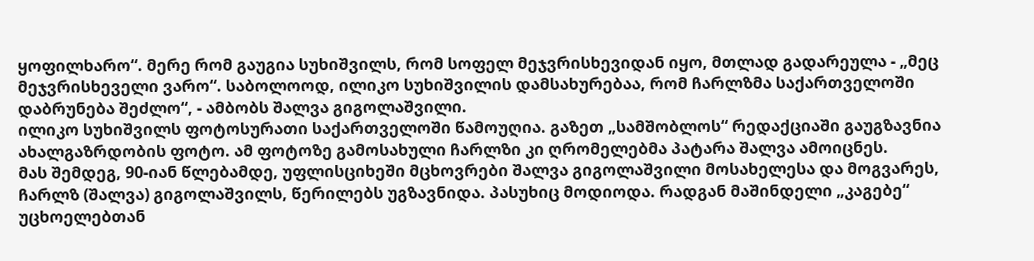ყოფილხარო“. მერე რომ გაუგია სუხიშვილს, რომ სოფელ მეჯვრისხევიდან იყო, მთლად გადარეულა - „მეც მეჯვრისხეველი ვარო“. საბოლოოდ, ილიკო სუხიშვილის დამსახურებაა, რომ ჩარლზმა საქართველოში დაბრუნება შეძლო“, - ამბობს შალვა გიგოლაშვილი.
ილიკო სუხიშვილს ფოტოსურათი საქართველოში წამოუღია. გაზეთ „სამშობლოს“ რედაქციაში გაუგზავნია ახალგაზრდობის ფოტო. ამ ფოტოზე გამოსახული ჩარლზი კი ღრომელებმა პატარა შალვა ამოიცნეს.
მას შემდეგ, 90-იან წლებამდე, უფლისციხეში მცხოვრები შალვა გიგოლაშვილი მოსახელესა და მოგვარეს, ჩარლზ (შალვა) გიგოლაშვილს, წერილებს უგზავნიდა. პასუხიც მოდიოდა. რადგან მაშინდელი „კაგებე“ უცხოელებთან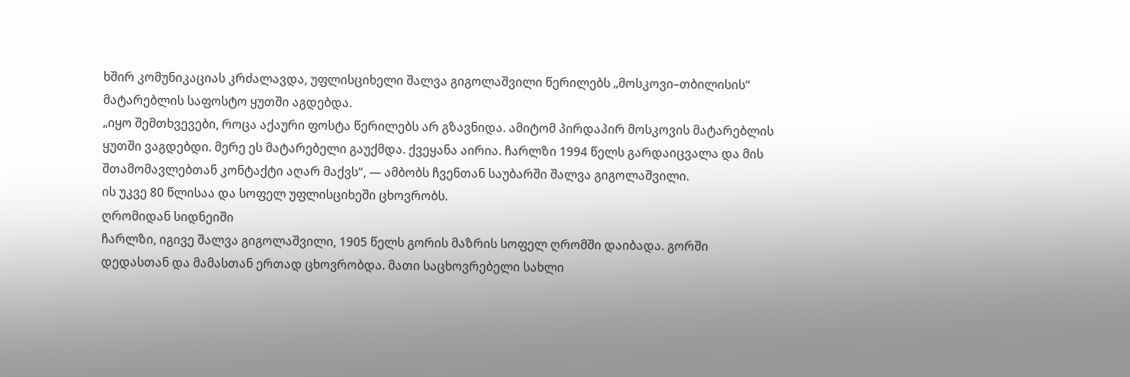ხშირ კომუნიკაციას კრძალავდა, უფლისციხელი შალვა გიგოლაშვილი წერილებს „მოსკოვი–თბილისის“ მატარებლის საფოსტო ყუთში აგდებდა.
„იყო შემთხვევები, როცა აქაური ფოსტა წერილებს არ გზავნიდა. ამიტომ პირდაპირ მოსკოვის მატარებლის ყუთში ვაგდებდი. მერე ეს მატარებელი გაუქმდა. ქვეყანა აირია. ჩარლზი 1994 წელს გარდაიცვალა და მის შთამომავლებთან კონტაქტი აღარ მაქვს“, — ამბობს ჩვენთან საუბარში შალვა გიგოლაშვილი.
ის უკვე 80 წლისაა და სოფელ უფლისციხეში ცხოვრობს.
ღრომიდან სიდნეიში
ჩარლზი, იგივე შალვა გიგოლაშვილი, 1905 წელს გორის მაზრის სოფელ ღრომში დაიბადა. გორში დედასთან და მამასთან ერთად ცხოვრობდა. მათი საცხოვრებელი სახლი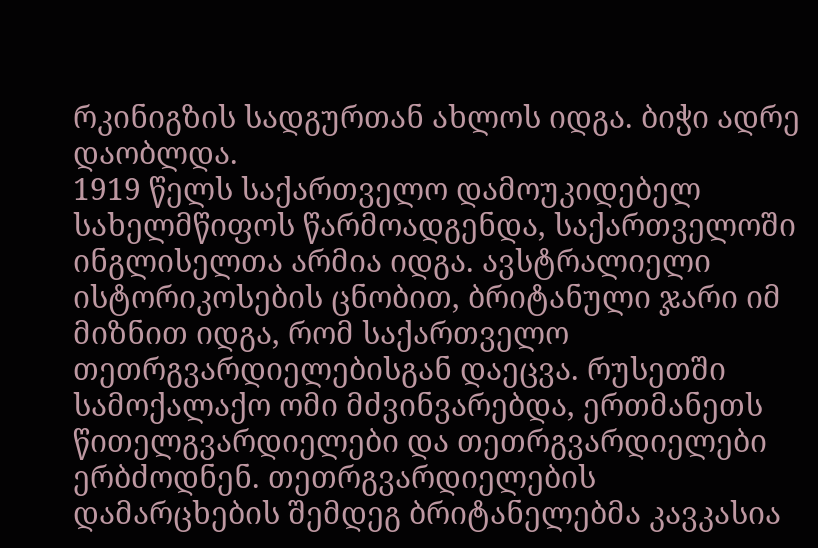რკინიგზის სადგურთან ახლოს იდგა. ბიჭი ადრე დაობლდა.
1919 წელს საქართველო დამოუკიდებელ სახელმწიფოს წარმოადგენდა, საქართველოში ინგლისელთა არმია იდგა. ავსტრალიელი ისტორიკოსების ცნობით, ბრიტანული ჯარი იმ მიზნით იდგა, რომ საქართველო თეთრგვარდიელებისგან დაეცვა. რუსეთში სამოქალაქო ომი მძვინვარებდა, ერთმანეთს წითელგვარდიელები და თეთრგვარდიელები ერბძოდნენ. თეთრგვარდიელების დამარცხების შემდეგ ბრიტანელებმა კავკასია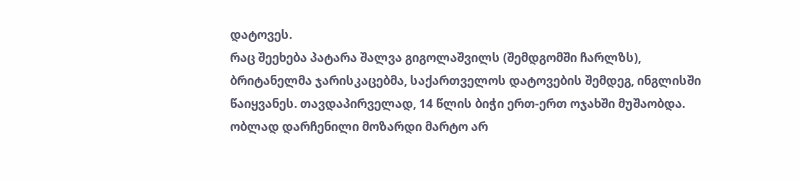დატოვეს.
რაც შეეხება პატარა შალვა გიგოლაშვილს (შემდგომში ჩარლზს), ბრიტანელმა ჯარისკაცებმა, საქართველოს დატოვების შემდეგ, ინგლისში წაიყვანეს. თავდაპირველად, 14 წლის ბიჭი ერთ-ერთ ოჯახში მუშაობდა. ობლად დარჩენილი მოზარდი მარტო არ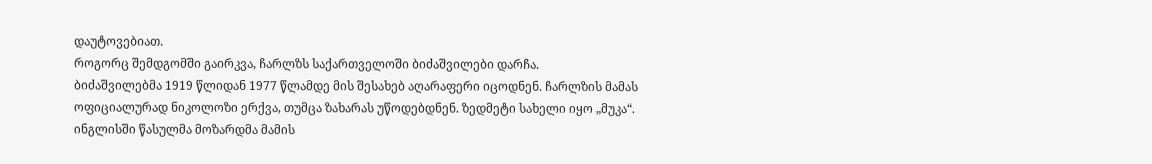დაუტოვებიათ.
როგორც შემდგომში გაირკვა, ჩარლზს საქართველოში ბიძაშვილები დარჩა.
ბიძაშვილებმა 1919 წლიდან 1977 წლამდე მის შესახებ აღარაფერი იცოდნენ. ჩარლზის მამას ოფიციალურად ნიკოლოზი ერქვა, თუმცა ზახარას უწოდებდნენ. ზედმეტი სახელი იყო „მუკა“. ინგლისში წასულმა მოზარდმა მამის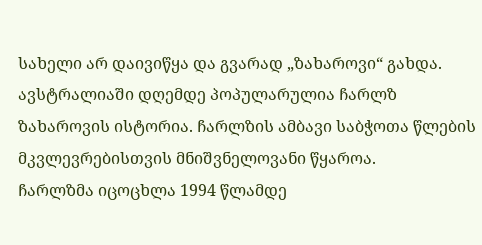სახელი არ დაივიწყა და გვარად „ზახაროვი“ გახდა. ავსტრალიაში დღემდე პოპულარულია ჩარლზ ზახაროვის ისტორია. ჩარლზის ამბავი საბჭოთა წლების მკვლევრებისთვის მნიშვნელოვანი წყაროა.
ჩარლზმა იცოცხლა 1994 წლამდე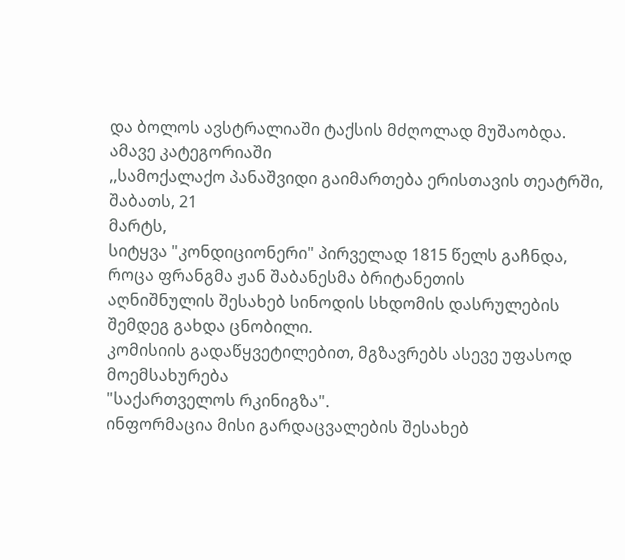და ბოლოს ავსტრალიაში ტაქსის მძღოლად მუშაობდა.
ამავე კატეგორიაში
,,სამოქალაქო პანაშვიდი გაიმართება ერისთავის თეატრში, შაბათს, 21
მარტს,
სიტყვა "კონდიციონერი" პირველად 1815 წელს გაჩნდა, როცა ფრანგმა ჟან შაბანესმა ბრიტანეთის
აღნიშნულის შესახებ სინოდის სხდომის დასრულების შემდეგ გახდა ცნობილი.
კომისიის გადაწყვეტილებით, მგზავრებს ასევე უფასოდ მოემსახურება
"საქართველოს რკინიგზა".
ინფორმაცია მისი გარდაცვალების შესახებ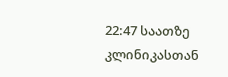22:47 საათზე კლინიკასთან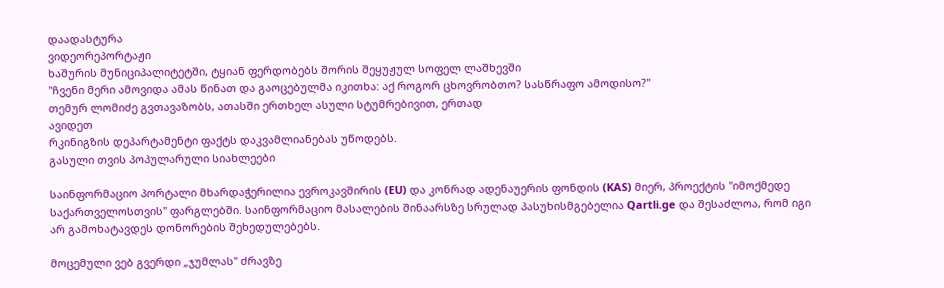დაადასტურა
ვიდეორეპორტაჟი
ხაშურის მუნიციპალიტეტში, ტყიან ფერდობებს შორის შეყუჟულ სოფელ ლაშხევში
"ჩვენი მერი ამოვიდა ამას წინათ და გაოცებულმა იკითხა: აქ როგორ ცხოვრობთო? სასწრაფო ამოდისო?"
თემურ ლომიძე გვთავაზობს, ათასში ერთხელ ასული სტუმრებივით, ერთად
ავიდეთ
რკინიგზის დეპარტამენტი ფაქტს დაკვამლიანებას უწოდებს.
გასული თვის პოპულარული სიახლეები

საინფორმაციო პორტალი მხარდაჭერილია ევროკავშირის (EU) და კონრად ადენაუერის ფონდის (KAS) მიერ, პროექტის "იმოქმედე საქართველოსთვის" ფარგლებში. საინფორმაციო მასალების შინაარსზე სრულად პასუხისმგებელია Qartli.ge და შესაძლოა, რომ იგი არ გამოხატავდეს დონორების შეხედულებებს.

მოცემული ვებ გვერდი „ჯუმლას" ძრავზე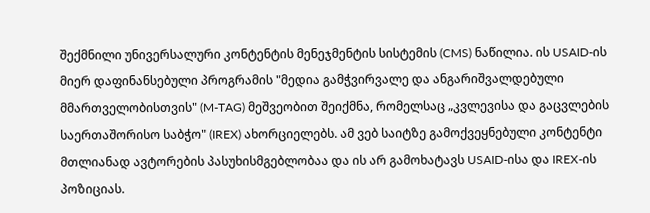შექმნილი უნივერსალური კონტენტის მენეჯმენტის სისტემის (CMS) ნაწილია. ის USAID-ის მიერ დაფინანსებული პროგრამის "მედია გამჭვირვალე და ანგარიშვალდებული მმართველობისთვის" (M-TAG) მეშვეობით შეიქმნა, რომელსაც „კვლევისა და გაცვლების საერთაშორისო საბჭო" (IREX) ახორციელებს. ამ ვებ საიტზე გამოქვეყნებული კონტენტი მთლიანად ავტორების პასუხისმგებლობაა და ის არ გამოხატავს USAID-ისა და IREX-ის პოზიციას.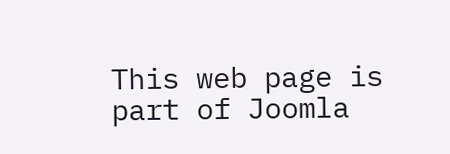This web page is part of Joomla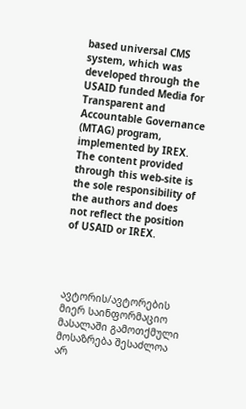based universal CMS system, which was developed through the USAID funded Media for Transparent and Accountable Governance (MTAG) program, implemented by IREX. The content provided through this web-site is the sole responsibility of the authors and does not reflect the position of USAID or IREX.




ავტორის/ავტორების მიერ საინფორმაციო მასალაში გამოთქმული მოსაზრება შესაძლოა არ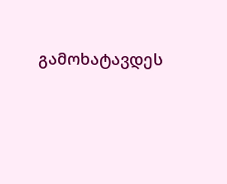გამოხატავდეს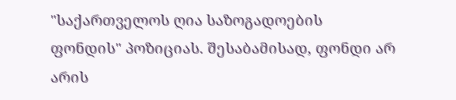"საქართველოს ღია საზოგადოების ფონდის" პოზიციას. შესაბამისად, ფონდი არ არის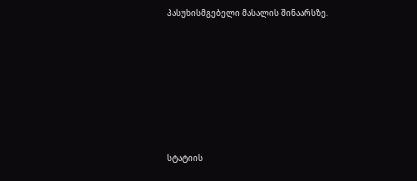პასუხისმგებელი მასალის შინაარსზე.









სტატიის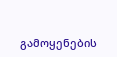გამოყენების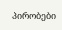პირობები